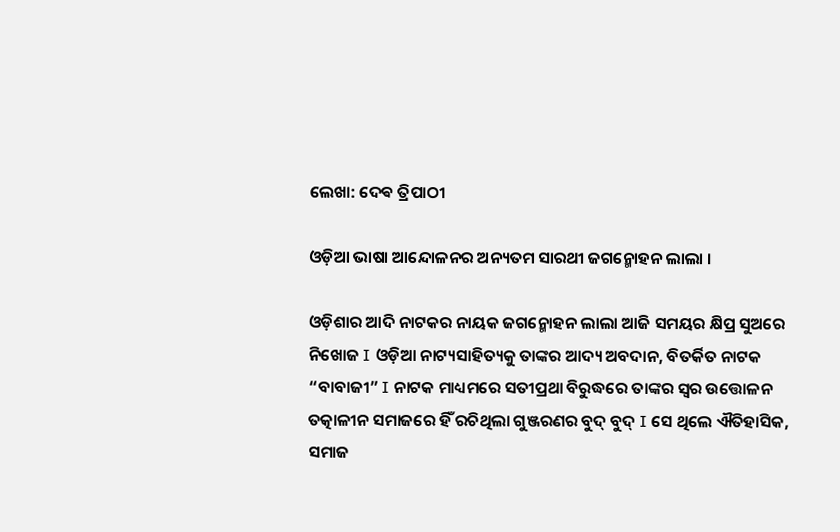ଲେଖା: ଦେଵ ତ୍ରିପାଠୀ

ଓଡ଼ିଆ ଭାଷା ଆନ୍ଦୋଳନର ଅନ୍ୟତମ ସାରଥୀ ଜଗନ୍ମୋହନ ଲାଲା ।

ଓଡ଼ିଶାର ଆଦି ନାଟକର ନାୟକ ଜଗନ୍ମୋହନ ଲାଲା ଆଜି ସମୟର କ୍ଷିପ୍ର ସୁଅରେ ନିଖୋଜ I ଓଡ଼ିଆ ନାଟ୍ୟସାହିତ୍ୟକୁ ତାଙ୍କର ଆଦ୍ୟ ଅବଦାନ, ବିତର୍କିତ ନାଟକ “ବାବାଜୀ” I ନାଟକ ମାଧ୍ୟମରେ ସତୀପ୍ରଥା ବିରୁଦ୍ଧରେ ତାଙ୍କର ସ୍ୱର ଉତ୍ତୋଳନ ତତ୍କାଳୀନ ସମାଜରେ ହିଁ ରଚିଥିଲା ଗୁଞ୍ଜରଣର ବୁଦ୍ ବୁଦ୍ I ସେ ଥିଲେ ଐତିହାସିକ, ସମାଜ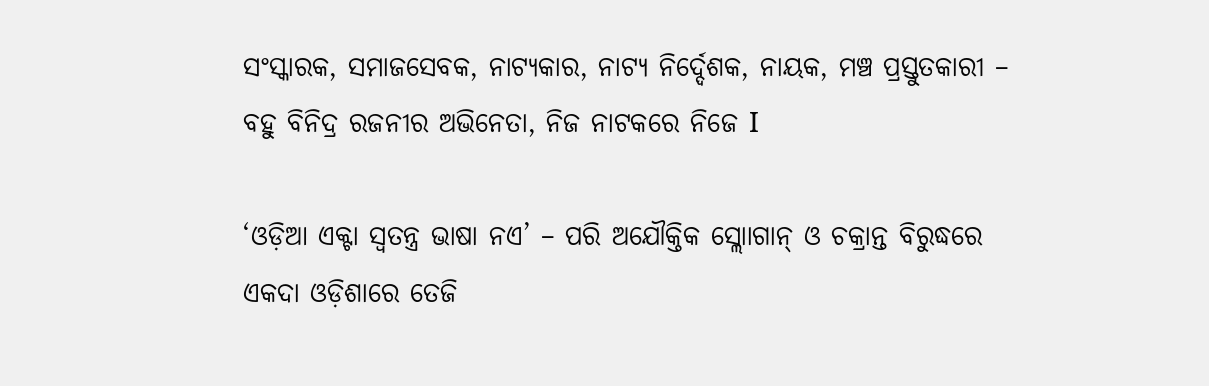ସଂସ୍କାରକ, ସମାଜସେବକ, ନାଟ୍ୟକାର, ନାଟ୍ୟ ନିର୍ଦ୍ଦେଶକ, ନାୟକ, ମଞ୍ଚ ପ୍ରସ୍ତୁତକାରୀ – ବହୁ ବିନିଦ୍ର ରଜନୀର ଅଭିନେତା, ନିଜ ନାଟକରେ ନିଜେ I

‘ଓଡ଼ିଆ ଏକ୍ଟା ସ୍ୱତନ୍ତ୍ର ଭାଷା ନଏ’ – ପରି ଅଯୌକ୍ତିକ ସ୍ଲୋାଗାନ୍ ଓ ଚକ୍ରାନ୍ତ ବିରୁଦ୍ଧରେ ଏକଦା ଓଡ଼ିଶାରେ ତେଜି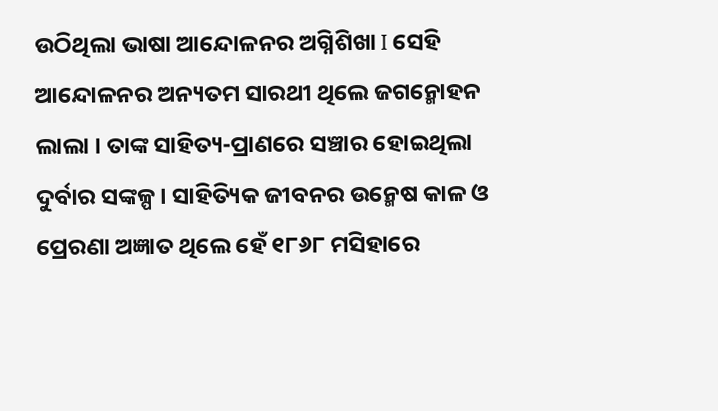ଉଠିଥିଲା ଭାଷା ଆନ୍ଦୋଳନର ଅଗ୍ନିଶିଖା I ସେହି ଆନ୍ଦୋଳନର ଅନ୍ୟତମ ସାରଥୀ ଥିଲେ ଜଗନ୍ମୋହନ ଲାଲା । ତାଙ୍କ ସାହିତ୍ୟ-ପ୍ରାଣରେ ସଞ୍ଚାର ହୋଇଥିଲା ଦୁର୍ବାର ସଙ୍କଳ୍ପ । ସାହିତ୍ୟିକ ଜୀବନର ଉନ୍ମେଷ କାଳ ଓ ପ୍ରେରଣା ଅଜ୍ଞାତ ଥିଲେ ହେଁ ୧୮୬୮ ମସିହାରେ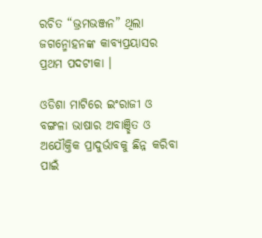ରଚିତ “ଭ୍ରମଭଞ୍ଜନ” ଥିଲା ଜଗନ୍ମୋହନଙ୍କ କାବ୍ୟପ୍ରୟାସର ପ୍ରଥମ ପଦଟୀକା ।

ଓଡିଶା ମାଟିରେ ଇଂରାଜୀ ଓ ବଙ୍ଗଳା ଭାଷାର ଅବାଞ୍ଛିତ ଓ ଅଯୌକ୍ତିକ ପ୍ରାଦୁର୍ଭାବକୁ ଛିନ୍ନ କରିବା ପାଇଁ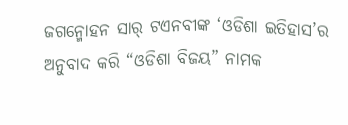ଜଗନ୍ମୋହନ ସାର୍ ଟଏନବୀଙ୍କ ‘ଓଡିଶା ଇତିହାସ’ର ଅନୁବାଦ କରି “ଓଡିଶା ବିଜୟ” ନାମକ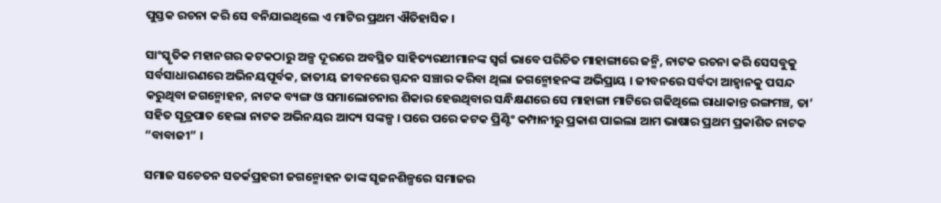ପୁସ୍ତକ ରଚନା କରି ସେ ବନିଯାଇଥିଲେ ଏ ମାଟିର ପ୍ରଥମ ଐତିହାସିକ ।

ସାଂସ୍କୃତିକ ମହାନଗର କଟକଠାରୁ ଅଳ୍ପ ଦୂରରେ ଅବସ୍ଥିତ ସାହିତ୍ୟରଥୀମାନଙ୍କ ସ୍ବର୍ଗ ଭାବେ ପରିଚିତ ମାହାଙ୍ଗାରେ ଜନ୍ମି, ନାଟକ ରଚନା କରି ସେସବୁକୁ ସର୍ବସାଧାରଣରେ ଅଭିନୟପୂର୍ବକ, ଜାତୀୟ ଜୀବନରେ ସ୍ପନ୍ଦନ ସଞ୍ଚାର କରିବା ଥିଲା ଜଗନ୍ମୋହନଙ୍କ ଅଭିପ୍ରାୟ । ଜୀବନରେ ସର୍ବଦା ଆହ୍ୱାନକୁ ପସନ୍ଦ କରୁଥିବା ଜଗନ୍ମୋହନ, ନାଟକ ବ୍ୟଙ୍ଗ ଓ ସମାଲୋଚନାର ଶିକାର ହେଉଥିବାର ସନ୍ଧିକ୍ଷଣରେ ସେ ମାହାଙ୍ଗା ମାଟିରେ ଗଢିଥିଲେ ରାଧାକାନ୍ତ ରଙ୍ଗମଞ୍ଚ, ତା’ ସହିତ ସୂତ୍ରପାତ ହେଲା ନାଟକ ଅଭିନୟର ଆଦ୍ୟ ସଙ୍କଳ୍ପ । ପରେ ପରେ କଟକ ପ୍ରିଣ୍ଟିଂ କମ୍ପାନୀରୁ ପ୍ରକାଶ ପାଇଲା ଆମ ଭାଷାର ପ୍ରଥମ ପ୍ରକାଶିତ ନାଟକ “ବାବାଜୀ” ।

ସମାଜ ସଚେତନ ସତର୍କପ୍ରହରୀ ଜଗନ୍ମୋହନ ତାଙ୍କ ସୃଜନଶିଳ୍ପରେ ସମାଜର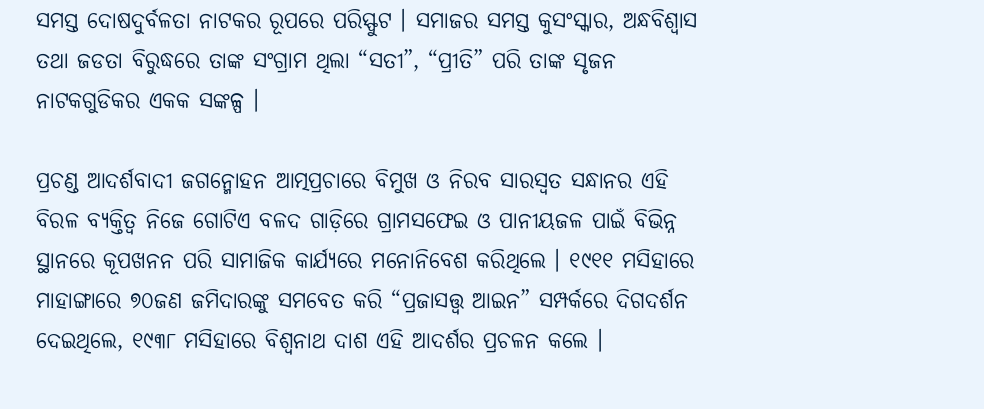ସମସ୍ତ ଦୋଷଦୁର୍ବଳତା ନାଟକର ରୂପରେ ପରିସ୍ଫୁଟ । ସମାଜର ସମସ୍ତ କୁସଂସ୍କାର, ଅନ୍ଧବିଶ୍ୱାସ ତଥା ଜଡତା ବିରୁଦ୍ଧରେ ତାଙ୍କ ସଂଗ୍ରାମ ଥିଲା “ସତୀ”, “ପ୍ରୀତି” ପରି ତାଙ୍କ ସୃଜନ ନାଟକଗୁଡିକର ଏକକ ସଙ୍କଳ୍ପ ।

ପ୍ରଚଣ୍ଡ ଆଦର୍ଶବାଦୀ ଜଗନ୍ମୋହନ ଆତ୍ମପ୍ରଚାରେ ବିମୁଖ ଓ ନିରବ ସାରସ୍ଵତ ସନ୍ଧାନର ଏହି ବିରଳ ବ୍ୟକ୍ତିତ୍ବ ନିଜେ ଗୋଟିଏ ବଳଦ ଗାଡ଼ିରେ ଗ୍ରାମସଫେଇ ଓ ପାନୀୟଜଳ ପାଇଁ ବିଭିନ୍ନ ସ୍ଥାନରେ କୂପଖନନ ପରି ସାମାଜିକ କାର୍ଯ୍ୟରେ ମନୋନିବେଶ କରିଥିଲେ । ୧୯୧୧ ମସିହାରେ ମାହାଙ୍ଗାରେ ୭୦ଜଣ ଜମିଦାରଙ୍କୁ ସମବେତ କରି “ପ୍ରଜାସତ୍ତ୍ୱ ଆଇନ” ସମ୍ପର୍କରେ ଦିଗଦର୍ଶନ ଦେଇଥିଲେ, ୧୯୩୮ ମସିହାରେ ବିଶ୍ୱନାଥ ଦାଶ ଏହି ଆଦର୍ଶର ପ୍ରଚଳନ କଲେ ।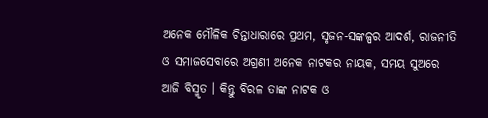ଅନେକ ମୌଳିକ ଚିନ୍ତାଧାରାରେ ପ୍ରଥମ, ସୃଜନ-ସଙ୍କଳ୍ପର ଆଦର୍ଶ, ରାଜନୀତି ଓ ସମାଜସେବାରେ ଅଗ୍ରଣୀ ଅନେକ ନାଟକର ନାୟକ, ସମୟ ସୁଅରେ ଆଜି ବିସ୍ମୃତ । କିନ୍ତୁ ବିରଳ ତାଙ୍କ ନାଟକ ଓ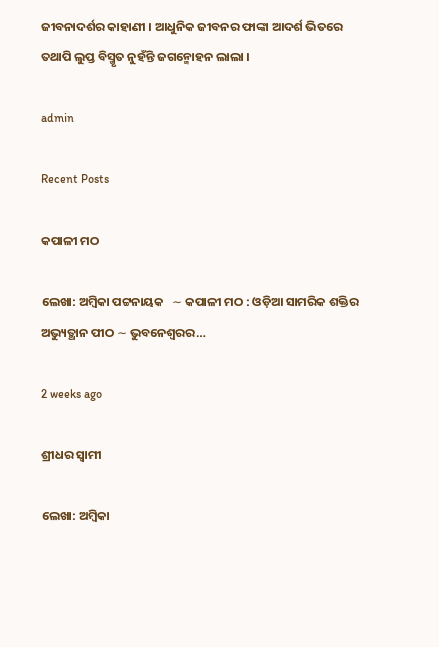ଜୀବନାଦର୍ଶର କାହାଣୀ । ଆଧୁନିକ ଜୀବନର ଫାଙ୍କା ଆଦର୍ଶ ଭିତରେ ତଥାପି ଲୁପ୍ତ ବିସ୍ମୃତ ନୁହଁନ୍ତି ଜଗନ୍ମୋହନ ଲାଲା ।

admin

Recent Posts

କପାଳୀ ମଠ

ଲେଖା: ଅମ୍ବିକା ପଟ୍ଟନାୟକ   ∼ କପାଳୀ ମଠ : ଓଡ଼ିଆ ସାମରିକ ଶକ୍ତିର ଅଭ୍ୟୁତ୍ଥାନ ପୀଠ ∼ ଭୁବନେଶ୍ୱରର…

2 weeks ago

ଶ୍ରୀଧର ସ୍ୱାମୀ

ଲେଖା: ଅମ୍ବିକା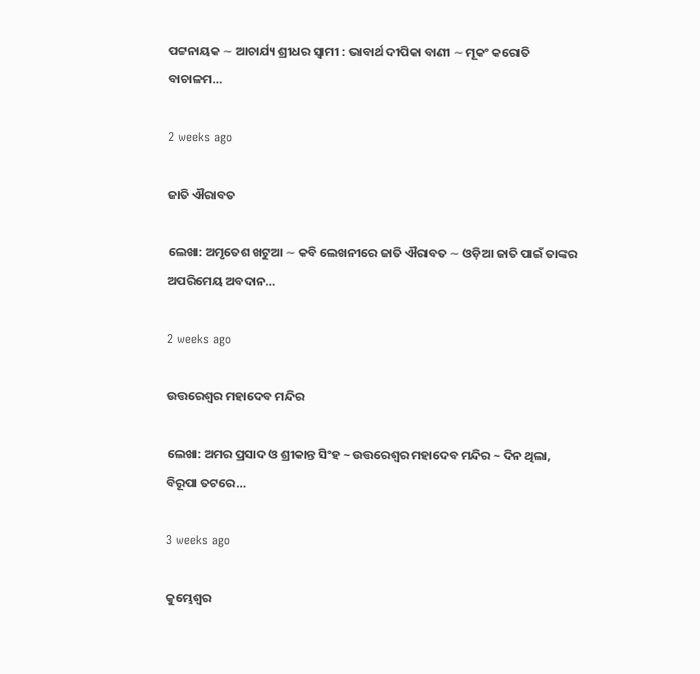ପଟ୍ଟନାୟକ ∼ ଆଚାର୍ଯ୍ୟ ଶ୍ରୀଧର ସ୍ୱାମୀ : ଭାବାର୍ଥ ଦୀପିକା ବାଣୀ ∼ ମୂକଂ କରୋତି ବାଚାଳମ…

2 weeks ago

ଜାତି ଐରାବତ

ଲେଖା: ଅମୃତେଶ ଖଟୁଆ ∼ କବି ଲେଖନୀରେ ଜାତି ଐରାବତ ∼ ଓଡ଼ିଆ ଜାତି ପାଇଁ ତାଙ୍କର ଅପରିମେୟ ଅବଦାନ…

2 weeks ago

ଉତ୍ତରେଶ୍ଵର ମହାଦେବ ମନ୍ଦିର

ଲେଖା: ଅମର ପ୍ରସାଦ ଓ ଶ୍ରୀକାନ୍ତ ସିଂହ ~ ଉତ୍ତରେଶ୍ଵର ମହାଦେବ ମନ୍ଦିର ~ ଦିନ ଥିଲା, ବିରୂପା ତଟରେ…

3 weeks ago

କୁମ୍ଭେଶ୍ୱର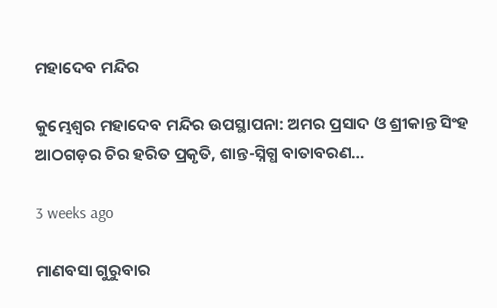ମହାଦେବ ମନ୍ଦିର

କୁମ୍ଭେଶ୍ୱର ମହାଦେବ ମନ୍ଦିର ଉପସ୍ଥାପନା: ଅମର ପ୍ରସାଦ ଓ ଶ୍ରୀକାନ୍ତ ସିଂହ  ଆଠଗଡ଼ର ଚିର ହରିତ ପ୍ରକୃତି, ଶାନ୍ତ-ସ୍ନିଗ୍ଧ ବାତାବରଣ…

3 weeks ago

ମାଣବସା ଗୁରୁବାର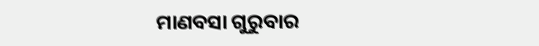ମାଣବସା ଗୁରୁବାର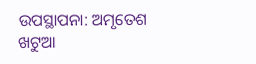ଉପସ୍ଥାପନା: ଅମୃତେଶ ଖଟୁଆ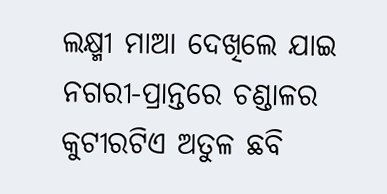ଲକ୍ଷ୍ମୀ ମାଆ ଦେଖିଲେ ଯାଇ ନଗରୀ-ପ୍ରାନ୍ତରେ ଚଣ୍ଡାଳର କୁଟୀରଟିଏ ଅତୁଳ ଛବି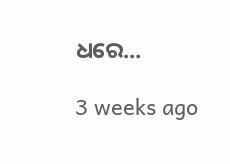ଧରେ…

3 weeks ago